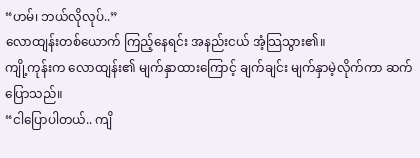“ဟမ်၊ ဘယ်လိုလုပ်..”
လောထျန်းတစ်ယောက် ကြည့်နေရင်း အနည်းငယ် အံ့သြသွား၏။
ကျို့ကုန်းက လောထျန်း၏ မျက်နှာထားကြောင့် ချက်ချင်း မျက်နှာမဲ့လိုက်ကာ ဆက်ပြောသည်။
“ငါပြောပါတယ်.. ကျိ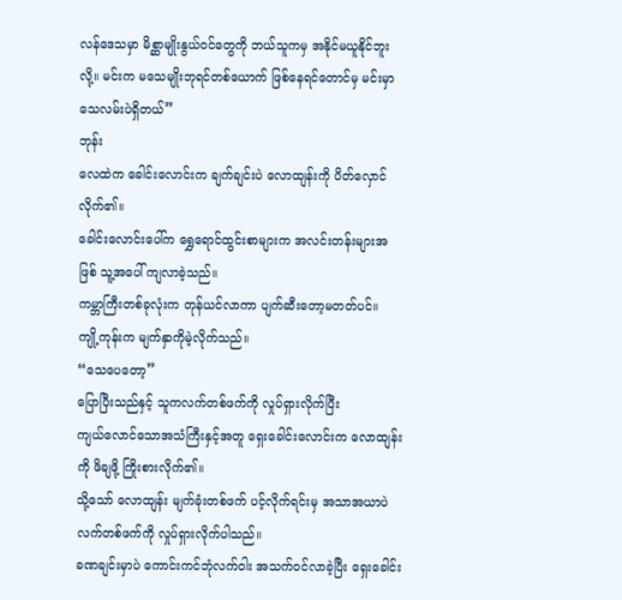လန်ဒေသမှာ မိစ္ဆာမျိုးနွယ်ဝင်တွေကို ဘယ်သူကမှ အနိုင်မယူနိုင်ဘူးလို့။ မင်းက မသေမျိုးဘုရင်တစ်ယောက် ဖြစ်နေရင်တောင်မှ မင်းမှာ သေလမ်းပဲရှိတယ်”
ဘုန်း
လေထဲက ခေါင်းလောင်းက ချက်ချင်းပဲ လောထျန်းကို ပိတ်လှောင်လိုက်၏။
ခေါင်းလောင်းပေါ်က ရွှေရောင်ထွင်းစာများက အလင်းတန်းများအဖြစ် သူ့အပေါ် ကျလာခဲ့သည်။
ကမ္ဘာကြီးတစ်ခုလုံးက တုန်ယင်လာကာ ပျက်ဆီးတော့မတတ်ပင်။
ကျို့ကုန်းက မျက်နှာကိုမဲ့လိုက်သည်။
“သေပေတော့”
ပြောပြီးသည်နှင့် သူကလက်တစ်ဖက်ကို လှုပ်ရှားလိုက်ပြီး
ကျယ်လောင်သောအသံကြီးနှင့်အတူ ရှေးခေါင်းလောင်းက လောထျန်းကို ဖိချဖို့ ကြိုးစားလိုက်၏။
သို့သော် လောထျန်း မျက်ခုံးတစ်ဖက် ပင့်လိုက်ရင်းမှ အသာအယာပဲ လက်တစ်ဖက်ကို လှုပ်ရှားလိုက်ပါသည်။
ခဏချင်းမှာပဲ ကောင်းကင်ဘုံလက်ဝါး အသက်ဝင်လာခဲ့ပြီး ရှေးခေါင်း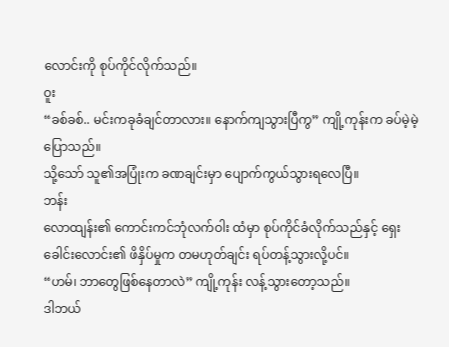လောင်းကို စုပ်ကိုင်လိုက်သည်။
ဝူး
“ခစ်ခစ်.. မင်းကခုခံချင်တာလား။ နောက်ကျသွားပြီကွ” ကျို့ကုန်းက ခပ်မဲ့မဲ့ပြောသည်။
သို့သော် သူ၏အပြုံးက ခဏချင်းမှာ ပျောက်ကွယ်သွားရလေပြီ။
ဘန်း
လောထျန်း၏ ကောင်းကင်ဘုံလက်ဝါး ထံမှာ စုပ်ကိုင်ခံလိုက်သည်နှင့် ရှေးခေါင်းလောင်း၏ ဖိနှိပ်မှုက တမဟုတ်ချင်း ရပ်တန့်သွားလို့ပင်။
“ဟမ်၊ ဘာတွေဖြစ်နေတာလဲ” ကျို့ကုန်း လန့်သွားတော့သည်။
ဒါဘယ်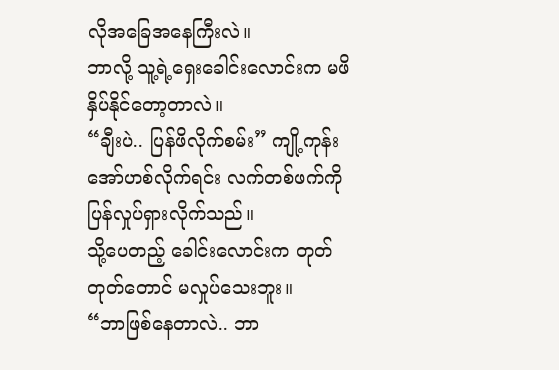လိုအခြေအနေကြီးလဲ။
ဘာလို့ သူ့ရဲ့ရှေးခေါင်းလောင်းက မဖိနှိပ်နိုင်တော့တာလဲ။
“ချီးပဲ.. ပြန်ဖိလိုက်စမ်း” ကျို့ကုန်း အော်ဟစ်လိုက်ရင်း လက်တစ်ဖက်ကို ပြန်လှုပ်ရှားလိုက်သည်။
သို့ပေတည့် ခေါင်းလောင်းက တုတ်တုတ်တောင် မလှုပ်သေးဘူး။
“ဘာဖြစ်နေတာလဲ.. ဘာ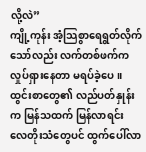လို့လဲ”
ကျို့ကုန်း အံ့သြစွာရေရွတ်လိုက်သော်လည်း လက်တစ်ဖက်က လှုပ်ရှားနေတာ မရပ်ခဲ့ပေ။
ထွင်းစာတွေ၏ လည်ပတ်နှုန်းက မြန်သထက် မြန်လာရင်း လေတိုးသံတွေပင် ထွက်ပေါ်လာ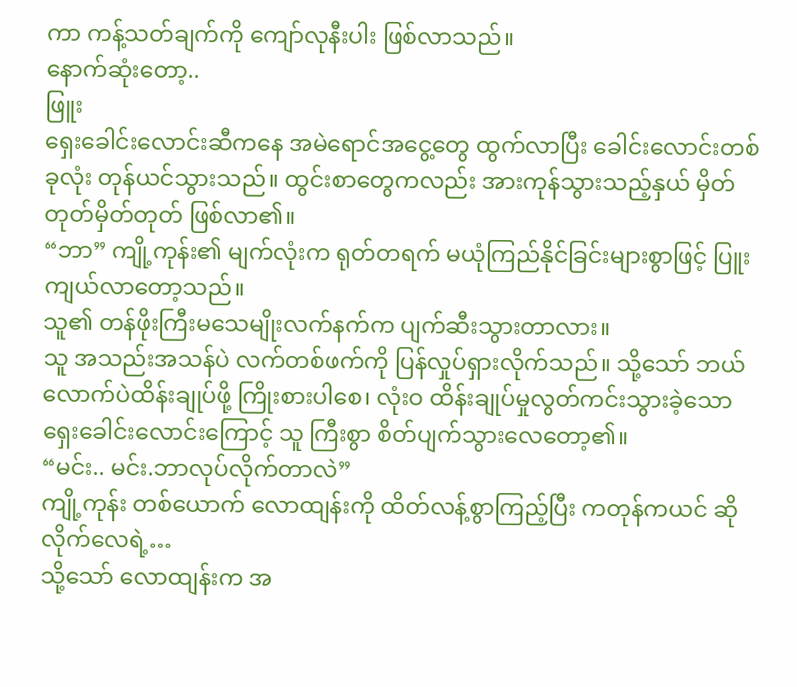ကာ ကန့်သတ်ချက်ကို ကျော်လုနီးပါး ဖြစ်လာသည်။
နောက်ဆုံးတော့..
ဖြူး
ရှေးခေါင်းလောင်းဆီကနေ အမဲရောင်အငွေ့တွေ ထွက်လာပြီး ခေါင်းလောင်းတစ်ခုလုံး တုန်ယင်သွားသည်။ ထွင်းစာတွေကလည်း အားကုန်သွားသည့်နှယ် မှိတ်တုတ်မှိတ်တုတ် ဖြစ်လာ၏။
“ဘာ” ကျို့ကုန်း၏ မျက်လုံးက ရုတ်တရက် မယုံကြည်နိုင်ခြင်းများစွာဖြင့် ပြူးကျယ်လာတော့သည်။
သူ၏ တန်ဖိုးကြီးမသေမျိုးလက်နက်က ပျက်ဆီးသွားတာလား။
သူ အသည်းအသန်ပဲ လက်တစ်ဖက်ကို ပြန်လှုပ်ရှားလိုက်သည်။ သို့သော် ဘယ်လောက်ပဲထိန်းချုပ်ဖို့ ကြိုးစားပါစေ၊ လုံးဝ ထိန်းချုပ်မှုလွတ်ကင်းသွားခဲ့သော ရှေးခေါင်းလောင်းကြောင့် သူ ကြီးစွာ စိတ်ပျက်သွားလေတော့၏။
“မင်း.. မင်း.ဘာလုပ်လိုက်တာလဲ”
ကျို့ကုန်း တစ်ယောက် လောထျန်းကို ထိတ်လန့်စွာကြည့်ပြီး ကတုန်ကယင် ဆိုလိုက်လေရဲ့…
သို့သော် လောထျန်းက အ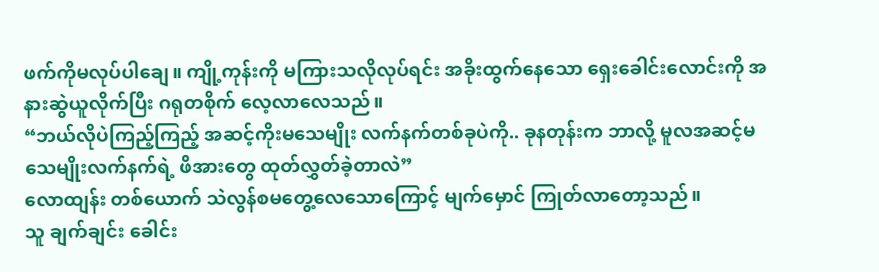ဖက်ကိုမလုပ်ပါချေ။ ကျို့ကုန်းကို မကြားသလိုလုပ်ရင်း အခိုးထွက်နေသော ရှေးခေါင်းလောင်းကို အနားဆွဲယူလိုက်ပြီး ဂရုတစိုက် လေ့လာလေသည်။
“ဘယ်လိုပဲကြည့်ကြည့် အဆင့်ကိုးမသေမျိုး လက်နက်တစ်ခုပဲကို.. ခုနတုန်းက ဘာလို့ မူလအဆင့်မသေမျိုးလက်နက်ရဲ့ ဖိအားတွေ ထုတ်လွှတ်ခဲ့တာလဲ”
လောထျန်း တစ်ယောက် သဲလွန်စမတွေ့လေသောကြောင့် မျက်မှောင် ကြုတ်လာတော့သည်။
သူ ချက်ချင်း ခေါင်း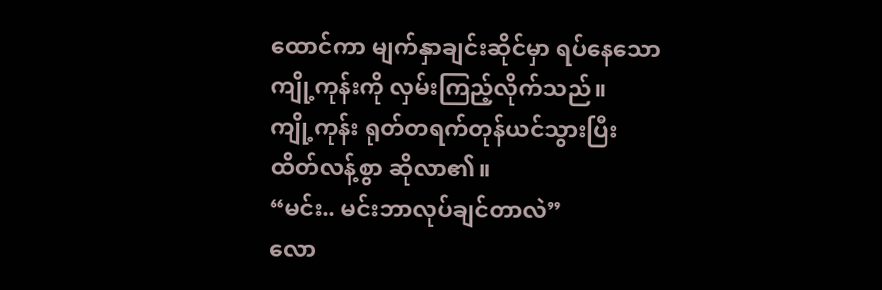ထောင်ကာ မျက်နှာချင်းဆိုင်မှာ ရပ်နေသော ကျို့ကုန်းကို လှမ်းကြည့်လိုက်သည်။
ကျို့ကုန်း ရုတ်တရက်တုန်ယင်သွားပြီး ထိတ်လန့်စွာ ဆိုလာ၏။
“မင်း.. မင်းဘာလုပ်ချင်တာလဲ”
လော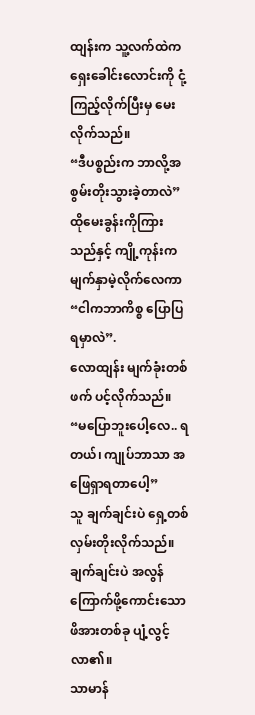ထျန်းက သူ့လက်ထဲက ရှေးခေါင်းလောင်းကို ငုံ့ကြည့်လိုက်ပြီးမှ မေးလိုက်သည်။
“ဒီပစ္စည်းက ဘာလို့အစွမ်းတိုးသွားခဲ့တာလဲ”
ထိုမေးခွန်းကိုကြားသည်နှင့် ကျို့ကုန်းက မျက်နှာမဲ့လိုက်လေကာ
“ငါကဘာကိစ္စ ပြောပြရမှာလဲ”.
လောထျန်း မျက်ခုံးတစ်ဖက် ပင့်လိုက်သည်။
“မပြောဘူးပေါ့လေ.. ရတယ်၊ ကျုပ်ဘာသာ အဖြေရှာရတာပေါ့”
သူ ချက်ချင်းပဲ ရှေ့တစ်လှမ်းတိုးလိုက်သည်။
ချက်ချင်းပဲ အလွန်ကြောက်ဖို့ကောင်းသော ဖိအားတစ်ခု ပျံ့လွင့်လာ၏။
သာမာန်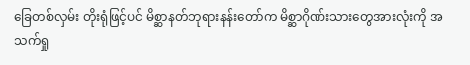ခြေတစ်လှမ်း တိုးရုံဖြင့်ပင် မိစ္ဆာနတ်ဘုရားနန်းတော်က မိစ္ဆာဂိုဏ်းသားတွေအားလုံးကို အသက်ရှု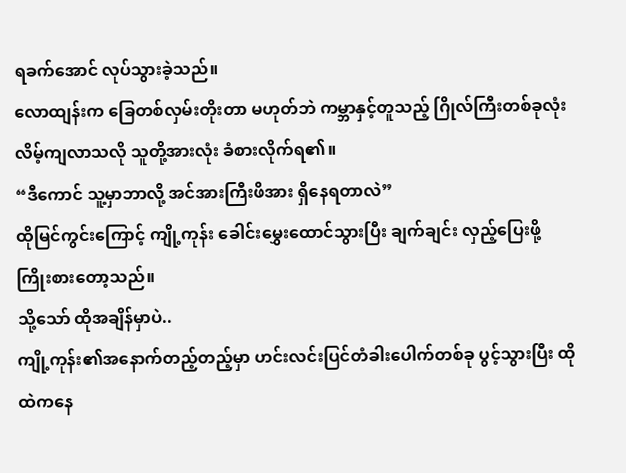ရခက်အောင် လုပ်သွားခဲ့သည်။
လောထျန်းက ခြေတစ်လှမ်းတိုးတာ မဟုတ်ဘဲ ကမ္ဘာနှင့်တူသည့် ဂြိုလ်ကြီးတစ်ခုလုံး လိမ့်ကျလာသလို သူတို့အားလုံး ခံစားလိုက်ရ၏။
“ဒီကောင် သူ့မှာဘာလို့ အင်အားကြီးဖိအား ရှိနေရတာလဲ”
ထိုမြင်ကွင်းကြောင့် ကျို့ကုန်း ခေါင်းမွှေးထောင်သွားပြီး ချက်ချင်း လှည့်ပြေးဖို့ ကြိုးစားတော့သည်။
သို့သော် ထိုအချိန်မှာပဲ..
ကျို့ကုန်း၏အနောက်တည့်တည့်မှာ ဟင်းလင်းပြင်တံခါးပေါက်တစ်ခု ပွင့်သွားပြီး ထိုထဲကနေ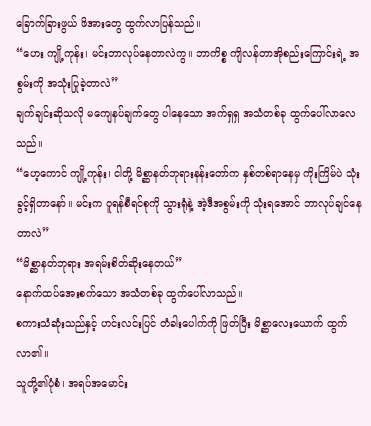ခြောက်ခြားဖွယ် ဖိအားတွေ ထွက်လာပြန်သည်။
“ဟေး ကျို့ကုန်း၊ မင်းဘာလုပ်နေတာလဲကွ။ ဘာကိစ္စ ကျိလန်တာအိုစည်းကြောင်းရဲ့ အစွမ်းကို အသုံးပြုခဲ့တာလဲ”
ချက်ချင်းဆိုသလို မကျေနပ်ချက်တွေ ပါနေသော အက်ရှရှ အသံတစ်ခု ထွက်ပေါ်လာလေသည်။
“ဟေ့ကောင် ကျို့ကုန်း၊ ငါတို့ မိစ္ဆာနတ်ဘုရားနန်းတော်က နှစ်တစ်ရာနေမှ ကိုးကြိမ်ပဲ သုံးခွင့်ရှိတာနော်။ မင်းက ဝူရန်စီရင်စုကို သွားရုံနဲ့ အဲ့ဒီအစွမ်းကို သုံးရအောင် ဘာလုပ်ချင်နေတာလဲ”
“မိစ္ဆာနတ်ဘုရား အရမ်းစိတ်ဆိုးနေတယ်”
နောက်ထပ်အေးစက်သော အသံတစ်ခု ထွက်ပေါ်လာသည်။
စကားသံဆုံးသည်နှင့် ဟင်းလင်းပြင် တံခါးပေါက်ကို ဖြတ်ပြီး မိစ္ဆာလေးယောက် ထွက်လာ၏။
သူတို့၏ပုံစံ၊ အရပ်အမောင်း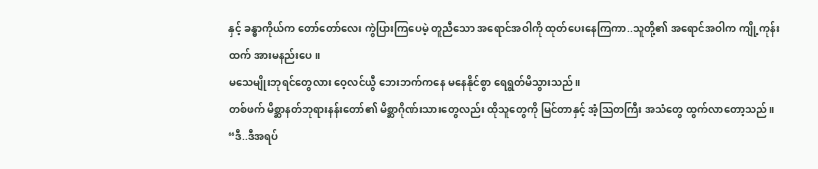နှင့် ခန္ဓာကိုယ်က တော်တော်လေး ကွဲပြားကြပေမဲ့ တူညီသော အရောင်အဝါကို ထုတ်ပေးနေကြကာ..သူတို့၏ အရောင်အဝါက ကျို့ကုန်းထက် အားမနည်းပေ။
မသေမျိုးဘုရင်တွေလား ဝေ့လင်ယွီ ဘေးဘက်ကနေ မနေနိုင်စွာ ရေရွတ်မိသွားသည်။
တစ်ဖက် မိစ္ဆာနတ်ဘုရားနန်းတော်၏ မိစ္ဆာဂိုဏ်းသားတွေလည်း ထိုသူတွေကို မြင်တာနှင့် အံ့သြတကြီး အသံတွေ ထွက်လာတော့သည်။
“ဒီ..ဒီအရပ်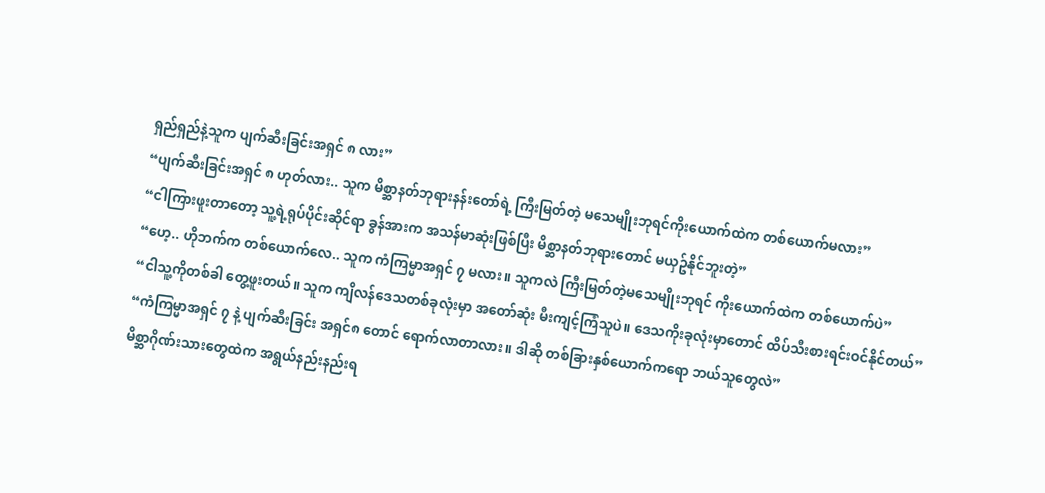ရှည်ရှည်နဲ့သူက ပျက်ဆီးခြင်းအရှင် ၈ လား”
“ပျက်ဆီးခြင်းအရှင် ၈ ဟုတ်လား.. သူက မိစ္ဆာနတ်ဘုရားနန်းတော်ရဲ့ ကြီးမြတ်တဲ့ မသေမျိုးဘုရင်ကိုးယောက်ထဲက တစ်ယောက်မလား”
“ငါကြားဖူးတာတော့ သူ့ရဲ့ရုပ်ပိုင်းဆိုင်ရာ ခွန်အားက အသန်မာဆုံးဖြစ်ပြီး မိစ္ဆာနတ်ဘုရားတောင် မယှဥ်နိုင်ဘူးတဲ့”
“ဟေ့.. ဟိုဘက်က တစ်ယောက်လေ.. သူက ကံကြမ္မာအရှင် ၇ မလား။ သူကလဲ ကြီးမြတ်တဲ့မသေမျိုးဘုရင် ကိုးယောက်ထဲက တစ်ယောက်ပဲ”
“ငါသူ့ကိုတစ်ခါ တွေ့ဖူးတယ်။ သူက ကျိလန်ဒေသတစ်ခုလုံးမှာ အတော်ဆုံး မီးကျင့်ကြံသူပဲ။ ဒေသကိုးခုလုံးမှာတောင် ထိပ်သီးစားရင်းဝင်နိုင်တယ်”
“ကံကြမ္မာအရှင် ၇ နဲ့ ပျက်ဆီးခြင်း အရှင်၈ တောင် ရောက်လာတာလား။ ဒါဆို တစ်ခြားနှစ်ယောက်ကရော ဘယ်သူတွေလဲ”
မိစ္ဆာဂိုဏ်းသားတွေထဲက အရွယ်နည်းနည်းရ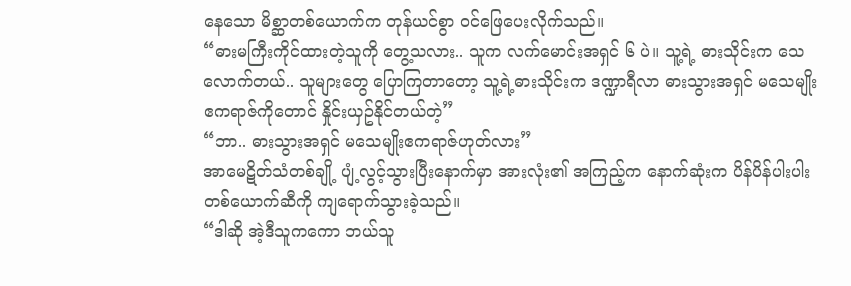နေသော မိစ္ဆာတစ်ယောက်က တုန်ယင်စွာ ဝင်ဖြေပေးလိုက်သည်။
“ဓားမကြီးကိုင်ထားတဲ့သူကို တွေ့သလား.. သူက လက်မောင်းအရှင် ၆ ပဲ။ သူ့ရဲ့ ဓားသိုင်းက သေလောက်တယ်.. သူများတွေ ပြောကြတာတော့ သူ့ရဲ့ဓားသိုင်းက ဒဏ္ဍာရီလာ ဓားသွားအရှင် မသေမျိုး ဧကရာဇ်ကိုတောင် နှိုင်းယှဥ်နိုင်တယ်တဲ့”
“ဘာ.. ဓားသွားအရှင် မသေမျိုးဧကရာဇ်ဟုတ်လား”
အာမေဋိတ်သံတစ်ချို့ ပျံ့လွင့်သွားပြီးနောက်မှာ အားလုံး၏ အကြည့်က နောက်ဆုံးက ပိန်ပိန်ပါးပါးတစ်ယောက်ဆီကို ကျရောက်သွားခဲ့သည်။
“ဒါဆို အဲ့ဒီသူကကော ဘယ်သူ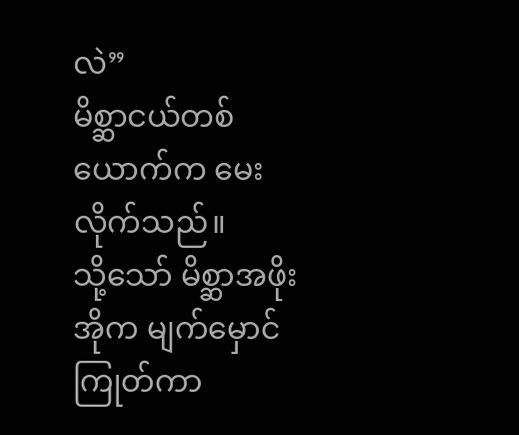လဲ”
မိစ္ဆာငယ်တစ်ယောက်က မေးလိုက်သည်။
သို့သော် မိစ္ဆာအဖိုးအိုက မျက်မှောင်ကြုတ်ကာ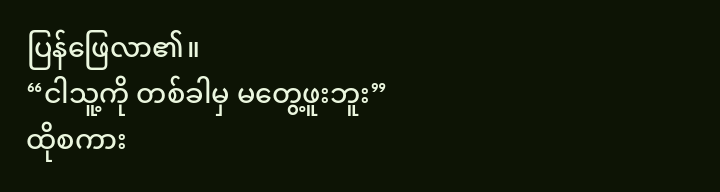ပြန်ဖြေလာ၏။
“ငါသူ့ကို တစ်ခါမှ မတွေ့ဖူးဘူး”
ထိုစကား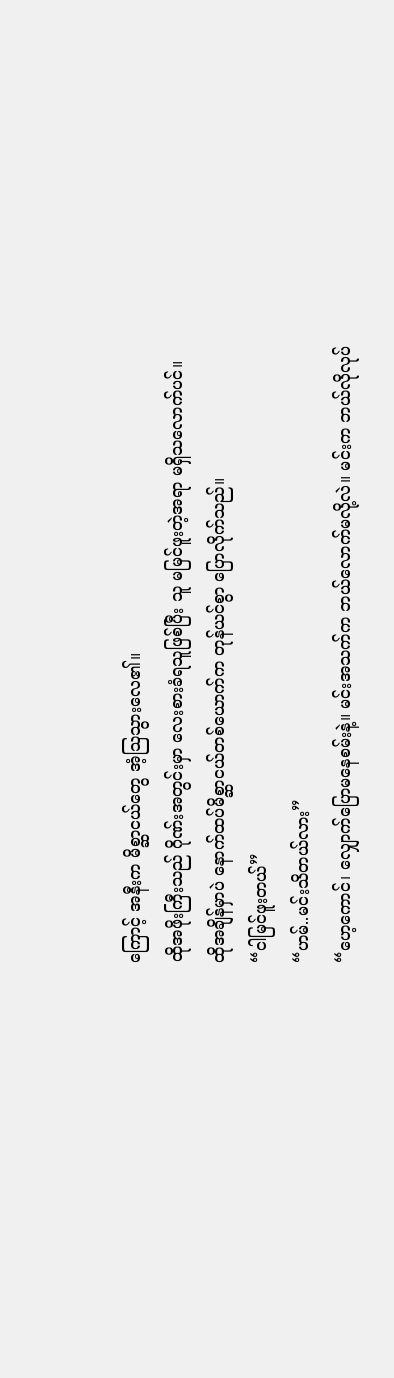ကြောင့် အနီးက မိစ္ဆာငယ်တွေ အံ့သြသွားလေ၏။
ထိုအဖိုးကြီးသည် ဂိုဏ်းအတွင်းမှာ လေးစားခံရသူဖြစ်ပြီး သူ မမြင်ဖူးတဲ့အရာ မရှိသလောက်ပင်။
ထိုအချိန်မှာပဲ နောက်ထပ်မိစ္ဆာငယ်တစ်ယောက်က တုန်ယင်စွာ ပြောလိုက်သည်။
“ငါမြင်ဖူးတယ်”
“ဟမ်..မင်းသိတယ်လား”
“ဟေ့ကောင်၊ လျှောက်ပြောမနေစမ်းနဲ့။ မင်းအသက်က ဘယ်လောက်မလို့လဲ။ မင်းက ဘယ်လိုလုပ်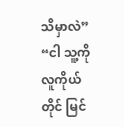သိမှာလဲ”
“ငါ သူ့ကိုလူကိုယ်တိုင် မြင်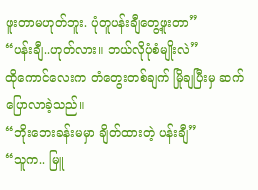ဖူးတာမဟုတ်ဘူး. ပုံတူပန်းချီတွေ့ဖူးတာ”
“ပန်းချီ..ဟုတ်လား။ ဘယ်လိုပုံစံမျိုးလဲ”
ထိုကောင်လေးက တံတွေးတစ်ချက် မြိုချပြီးမှ ဆက်ပြောလာခဲ့သည်။
“ဘိုးဘေးခန်းမမှာ ချိတ်ထားတဲ့ ပန်းချီ”
“သူက.. မြူ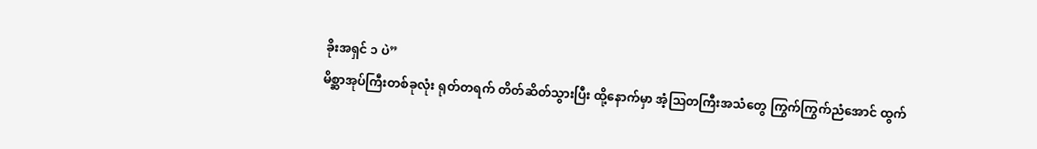ခိုးအရှင် ၁ ပဲ”
မိစ္ဆာအုပ်ကြီးတစ်ခုလုံး ရုတ်တရက် တိတ်ဆိတ်သွားပြီး ထို့နောက်မှာ အံ့သြတကြီးအသံတွေ ကြွက်ကြွက်ညံအောင် ထွက်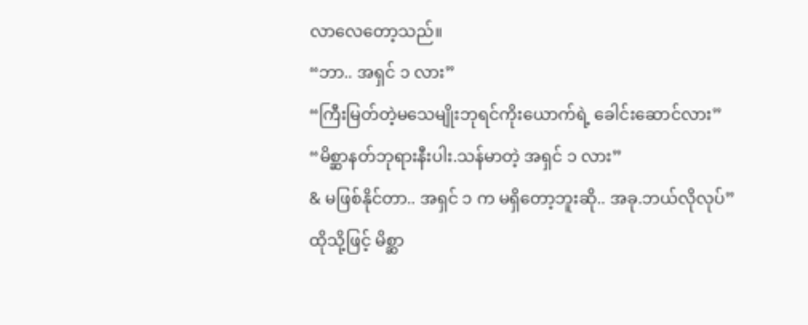လာလေတော့သည်။
“ဘာ.. အရှင် ၁ လား”
“ကြီးမြတ်တဲ့မသေမျိုးဘုရင်ကိုးယောက်ရဲ့ ခေါင်းဆောင်လား”
“မိစ္ဆာနတ်ဘုရားနီးပါး.သန်မာတဲ့ အရှင် ၁ လား”
& မဖြစ်နိုင်တာ.. အရှင် ၁ က မရှိတော့ဘူးဆို.. အခု.ဘယ်လိုလုပ်”
ထိုသို့ဖြင့် မိစ္ဆာ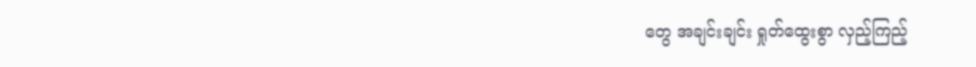တွေ အချင်းချင်း ရှုတ်ထွေးစွာ လှည့်ကြည့်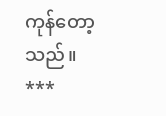ကုန်တော့သည်။
***